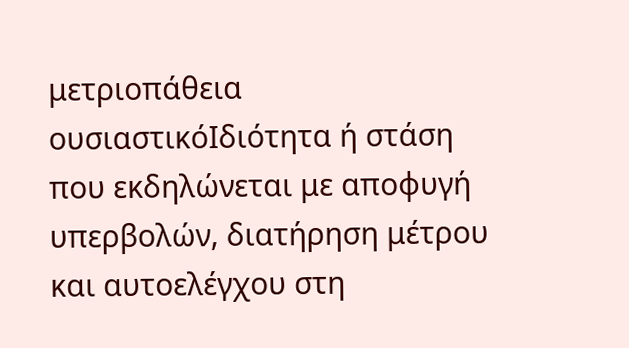μετριοπάθεια
ουσιαστικόΙδιότητα ή στάση που εκδηλώνεται με αποφυγή υπερβολών, διατήρηση μέτρου και αυτοελέγχου στη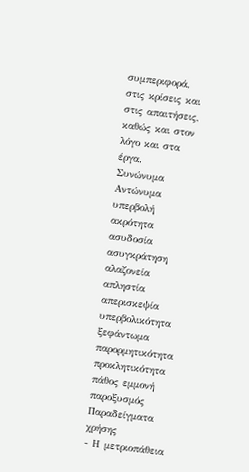συμπεριφορά, στις κρίσεις και στις απαιτήσεις, καθώς και στον λόγο και στα έργα.
Συνώνυμα
Αντώνυμα
υπερβολή ακρότητα ασυδοσία ασυγκράτηση αλαζονεία απληστία απερισκεψία υπερβολικότητα ξεφάντωμα παρορμητικότητα προκλητικότητα πάθος εμμονή παροξυσμός
Παραδείγματα χρήσης
- Η μετριοπάθεια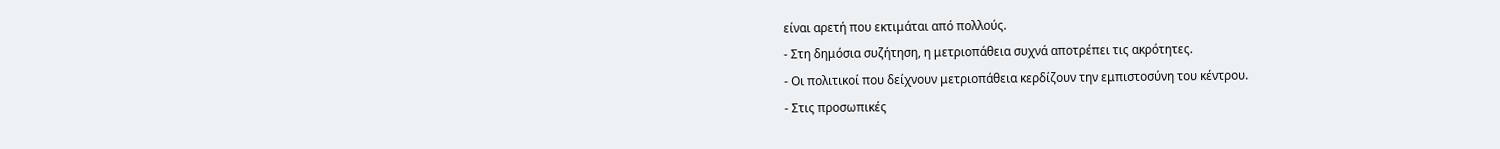είναι αρετή που εκτιμάται από πολλούς.
- Στη δημόσια συζήτηση, η μετριοπάθεια συχνά αποτρέπει τις ακρότητες.
- Οι πολιτικοί που δείχνουν μετριοπάθεια κερδίζουν την εμπιστοσύνη του κέντρου.
- Στις προσωπικές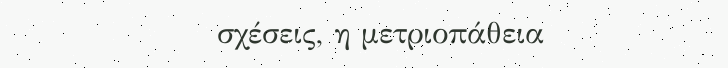σχέσεις, η μετριοπάθεια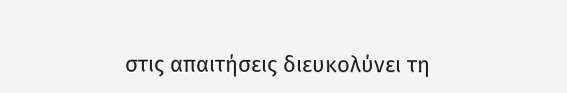στις απαιτήσεις διευκολύνει τη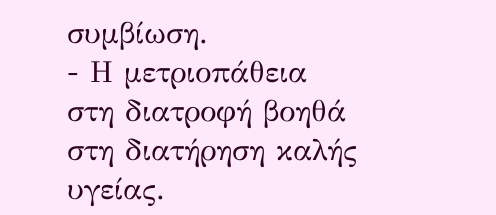συμβίωση.
- Η μετριοπάθεια στη διατροφή βοηθά στη διατήρηση καλής υγείας.